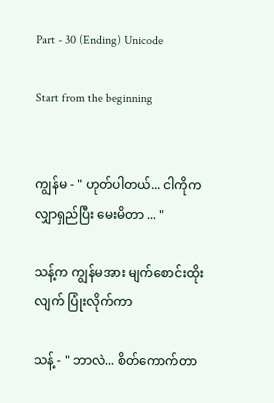Part - 30 (Ending) Unicode

Start from the beginning


ကျွန်မ - " ဟုတ်ပါတယ်... ငါကိုက လျှာရှည်ပြီး မေးမိတာ ... "

သန့်က ကျွန်မအား မျက်စောင်းထိုးလျက် ပြုံးလိုက်ကာ

သန့် - " ဘာလဲ... စိတ်ကောက်တာ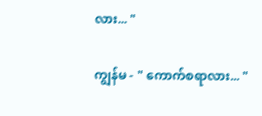လား... "

ကျွန်မ - " ကောက်စရာလား... "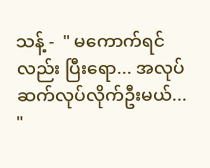သန့် -  " မကောက်ရင်လည်း ပြီးရော... အလုပ်ဆက်လုပ်လိုက်ဦးမယ်... "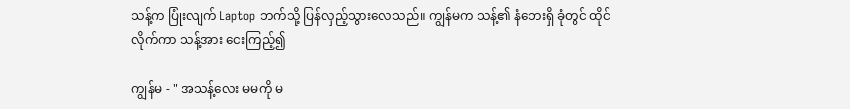သန့်က ပြုံးလျက် Laptop ဘက်သို့ ပြန်လှည့်သွားလေသည်။ ကျွန်မက သန့်၏ နံဘေးရှိ ခုံတွင် ထိုင်လိုက်ကာ သန့်အား ငေးကြည့်၍

ကျွန်မ - " အသန့်လေး မမကို မ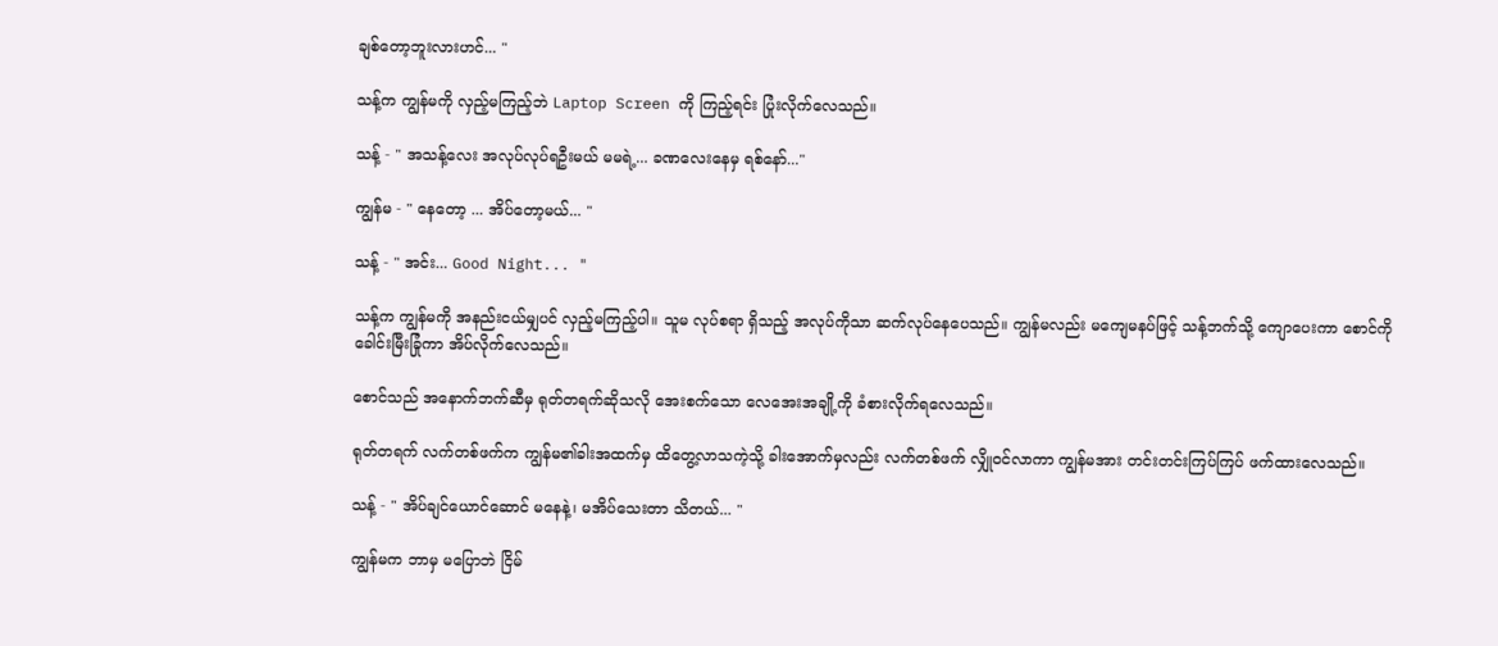ချစ်တော့ဘူးလားဟင်... "

သန့်က ကျွန်မကို လှည့်မကြည့်ဘဲ Laptop Screen ကို ကြည့်ရင်း ပြုံးလိုက်လေသည်။

သန့် - " အသန့်လေး အလုပ်လုပ်ရဦးမယ် မမရဲ့... ခဏလေးနေမှ ရစ်နော်..."

ကျွန်မ - " နေတော့ ... အိပ်တော့မယ်... "

သန့် - " အင်း... Good Night... "

သန့်က ကျွန်မကို အနည်းငယ်မျှပင် လှည့်မကြည့်ပါ။ သူမ လုပ်စရာ ရှိသည့် အလုပ်ကိုသာ ဆက်လုပ်နေပေသည်။ ကျွန်မလည်း မကျေမနပ်ဖြင့် သန့်ဘက်သို့ ကျောပေးကာ စောင်ကို ခေါင်းမြီးခြုံကာ အိပ်လိုက်လေသည်။

စောင်သည် အနောက်ဘက်ဆီမှ ရုတ်တရက်ဆိုသလို အေးစက်သော လေအေးအချို့ကို ခံစားလိုက်ရလေသည်။

ရုတ်တရက် လက်တစ်ဖက်က ကျွန်မ၏ခါးအထက်မှ ထိတွေ့လာသကဲ့သို့ ခါးအောက်မှလည်း လက်တစ်ဖက် လျှိုဝင်လာကာ ကျွန်မအား တင်းတင်းကြပ်ကြပ် ဖက်ထားလေသည်။

သန့် - " အိပ်ချင်ယောင်ဆောင် မနေနဲ့၊ မအိပ်သေးတာ သိတယ်... "

ကျွန်မက ဘာမှ မပြောဘဲ ငြိမ်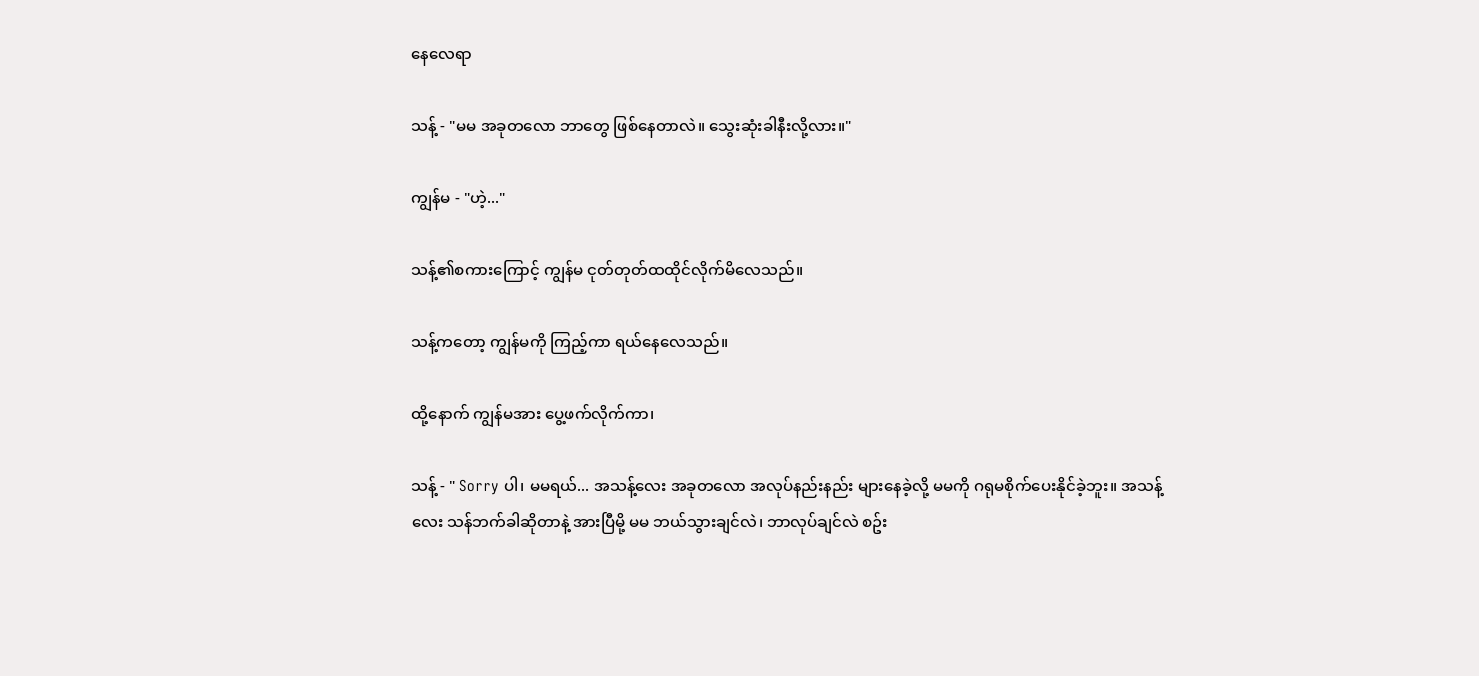နေလေရာ

သန့် - "မမ အခုတလော ဘာတွေ ဖြစ်နေတာလဲ။ သွေးဆုံးခါနီးလို့လား။"

ကျွန်မ - "ဟဲ့..."

သန့်၏စကားကြောင့် ကျွန်မ ငုတ်တုတ်ထထိုင်လိုက်မိလေသည်။

သန့်ကတော့ ကျွန်မကို ကြည့်ကာ ရယ်နေလေသည်။

ထို့နောက် ကျွန်မအား ပွေ့ဖက်လိုက်ကာ၊

သန့် - " Sorry ပါ၊ မမရယ်... အသန့်လေး အခုတလော အလုပ်နည်းနည်း များနေခဲ့လို့ မမကို ဂရုမစိုက်ပေးနိုင်ခဲ့ဘူး။ အသန့်လေး သန်ဘက်ခါဆိုတာနဲ့ အားပြီမို့ မမ ဘယ်သွားချင်လဲ၊ ဘာလုပ်ချင်လဲ စဥ်း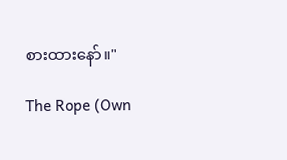စားထားနော်။"

The Rope (Own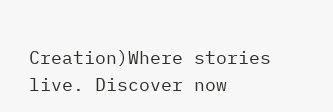Creation)Where stories live. Discover now